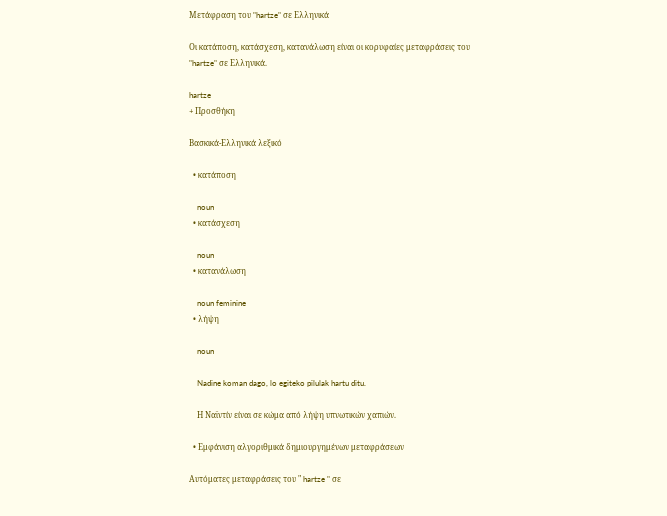Μετάφραση του "hartze" σε Ελληνικά

Οι κατάποση, κατάσχεση, κατανάλωση είναι οι κορυφαίες μεταφράσεις του "hartze" σε Ελληνικά.

hartze
+ Προσθήκη

Βασκικά-Ελληνικά λεξικό

  • κατάποση

    noun
  • κατάσχεση

    noun
  • κατανάλωση

    noun feminine
  • λήψη

    noun

    Nadine koman dago, lo egiteko pilulak hartu ditu.

    Η Ναϊντίν είναι σε κώμα από λήψη υπνωτικών χαπιών.

  • Εμφάνιση αλγοριθμικά δημιουργημένων μεταφράσεων

Αυτόματες μεταφράσεις του " hartze " σε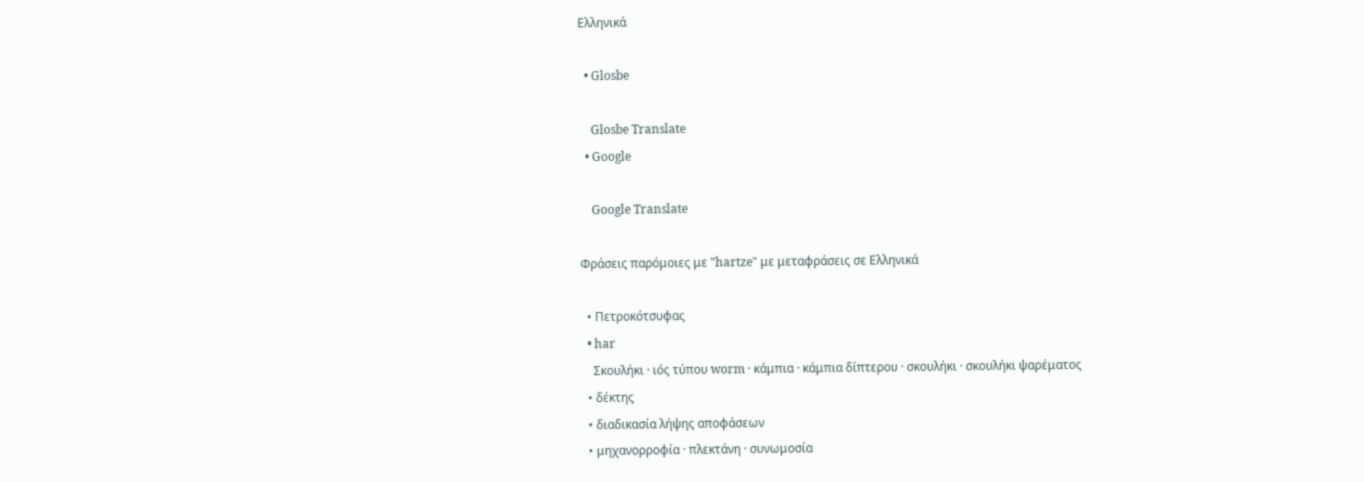Ελληνικά

  • Glosbe

    Glosbe Translate
  • Google

    Google Translate

Φράσεις παρόμοιες με "hartze" με μεταφράσεις σε Ελληνικά

  • Πετροκότσυφας
  • har
    Σκουλήκι · ιός τύπου worm · κάμπια · κάμπια δίπτερου · σκουλήκι · σκουλήκι ψαρέματος
  • δέκτης
  • διαδικασία λήψης αποφάσεων
  • μηχανορροφία · πλεκτάνη · συνωμοσία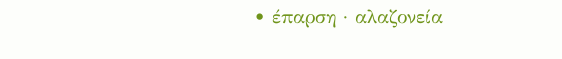• έπαρση · αλαζονεία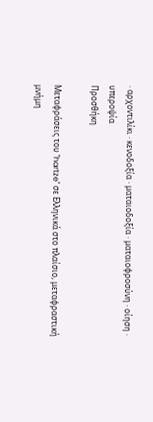· αρχοντιλίκι · κενοδοξία · ματαιοδοξία · ματαιοφροσύνη · οίηση · υπεροψία
Προσθήκη

Μεταφράσεις του "hartze" σε Ελληνικά στο πλαίσιο, μεταφραστική μνήμη